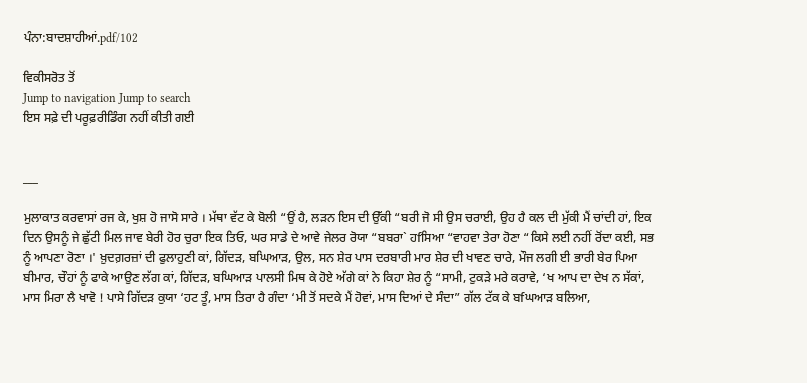ਪੰਨਾ:ਬਾਦਸ਼ਾਹੀਆਂ.pdf/102

ਵਿਕੀਸਰੋਤ ਤੋਂ
Jump to navigation Jump to search
ਇਸ ਸਫ਼ੇ ਦੀ ਪਰੂਫ਼ਰੀਡਿੰਗ ਨਹੀਂ ਕੀਤੀ ਗਈ


___

ਮੁਲਾਕਾਤ ਕਰਵਾਸਾਂ ਰਜ ਕੇ, ਖੁਸ਼ ਹੋ ਜਾਸੋ ਸਾਰੇ । ਮੱਥਾ ਵੱਟ ਕੇ ਬੋਲੀ “ਉਂ ਹੈ, ਲੜਨ ਇਸ ਦੀ ਉੱਕੀ “ਬਰੀ ਜੋ ਸੀ ਉਸ ਚਰਾਈ, ਉਹ ਹੈ ਕਲ ਦੀ ਮੁੱਕੀ ਮੈਂ ਚਾਂਦੀ ਹਾਂ, ਇਕ ਦਿਨ ਉਸਨੂੰ ਜੇ ਛੁੱਟੀ ਮਿਲ ਜਾਵ ਬੇਰੀ ਹੋਰ ਚੁਰਾ ਇਕ ਤਿਓ, ਘਰ ਸਾਡੇ ਦੇ ਆਵੇ ਜੇਲਰ ਰੋਯਾ “ਬਬਰਾ` ਹfਸਿਆ “ਵਾਹਵਾ ਤੇਰਾ ਹੋਣਾ “ਕਿਸੇ ਲਈ ਨਹੀਂ ਰੋਂਦਾ ਕਈ, ਸਭ ਨੂੰ ਆਪਣਾ ਰੋਣਾ ।' ਖ਼ੁਦਗ਼ਰਜ਼ਾਂ ਦੀ ਫੁਲਾਹੁਣੀ ਕਾਂ, ਗਿੱਦੜ, ਬਘਿਆੜ, ਉਲ, ਸਨ ਸ਼ੇਰ ਪਾਸ ਦਰਬਾਰੀ ਮਾਰ ਸ਼ੇਰ ਦੀ ਖਾਵਣ ਚਾਰੇ, ਮੌਜ ਲਗੀ ਈ ਭਾਰੀ ਬੇਰ ਪਿਆ ਬੀਮਾਰ, ਚੌਹਾਂ ਨੂੰ ਫਾਕੇ ਆਉਣ ਲੱਗ ਕਾਂ, ਗਿੱਦੜ, ਬਘਿਆੜ ਪਾਲਸੀ ਮਿਥ ਕੇ ਹੋਏ ਅੱਗੇ ਕਾਂ ਨੇ ਕਿਹਾ ਸ਼ੇਰ ਨੂੰ “ਸਾਮੀ, ਟੁਕੜੇ ਮਰੇ ਕਰਾਵੇ, ‘ਖ ਆਪ ਦਾ ਦੇਖ ਨ ਸੱਕਾਂ, ਮਾਸ ਮਿਰਾ ਲੈ ਖਾਵੋ ! ਪਾਸੇ ਗਿੱਦੜ ਕੁਯਾ ‘ਹਟ ਤੂੰ, ਮਾਸ ਤਿਰਾ ਹੈ ਗੰਦਾ ‘ਮੀ ਤੋਂ ਸਦਕੇ ਮੈਂ ਹੋਵਾਂ, ਮਾਸ ਦਿਆਂ ਦੇ ਸੰਦਾ” ਗੱਲ ਟੱਕ ਕੇ ਬfਘਆੜ ਬਲਿਆ,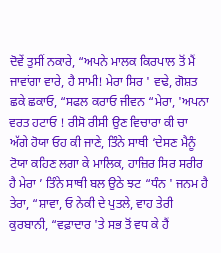ਦੋਵੇਂ ਤੁਸੀਂ ਨਕਾਰੇ, “ਅਪਨੇ ਮਾਲਕ ਕਿਰਪਾਲ ਤੋਂ ਮੈਂ ਜਾਵਾਂਗਾ ਵਾਰੇ, ਹੈ ਸਾਮੀ! ਮੇਰਾ ਸਿਰ ' ਵਢੇ, ਗੋਸ਼ਤ ਛਕੇ ਛਕਾਓ, “ਸਫਲ ਕਰਾਓ ਜੀਵਨ “ਮੇਰਾ, 'ਅਪਨਾ ਵਰਤ ਹਟਾਓ ! ਰੀਸੋ ਰੀਸੀ ਉਣ ਵਿਚਾਰਾ ਕੀ ਚਾ ਅੱਗੇ ਹੋਯਾ ਓਹ ਕੀ ਜਾਣੇ, ਤਿੰਨੇ ਸਾਥੀ ‘ਦੇਸਣ ਮੈਨੂੰ ਟੋਯਾ ਕਹਿਣ ਲਗਾ ਕੇ ਮਾਲਿਕ, ਹਾਜ਼ਿਰ ਸਿਰ ਸਰੀਰ ਹੈ ਮੇਰਾ ’ ਤਿੰਨੇ ਸਾਥੀ ਬਲ ਉਠੇ ਝਟ “ਧੰਨ ' ਜਨਮ ਹੈ ਤੇਰਾ, “ਸ਼ਾਵਾ, ਓ ਨੇਕੀ ਦੇ ਪੁਤਲੇ, ਵਾਹ ਤੇਰੀ ਕੁਰਬਾਨੀ, “ਵਫ਼ਾਦਾਰ 'ਤੇ ਸਭ ਤੋਂ ਵਧ ਕੇ ਹੈਂ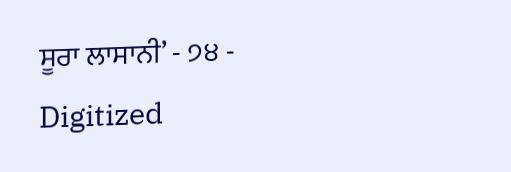ਸੂਰਾ ਲਾਸਾਨੀ’ - ੭੪ - Digitized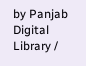by Panjab Digital Library /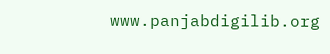www.panjabdigilib.org